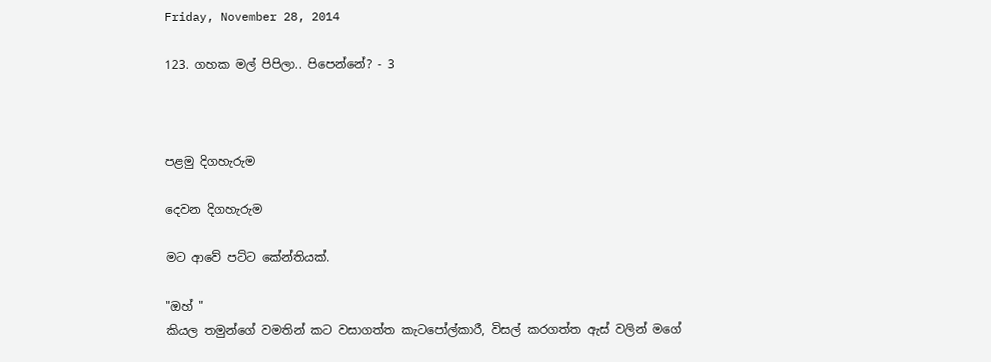Friday, November 28, 2014

123. ගහක මල් පිපිලා.. පිපෙන්නේ? - 3



පළමු දිගහැරුම

දෙවන දිගහැරුම

මට ආවේ පට්ට කේන්තියක්.

"ඔහ් "
කියල තමුන්ගේ වමතින් කට වසාගත්ත කැටපෝල්කාරී, විසල් කරගත්ත ඇස් වලින් මගේ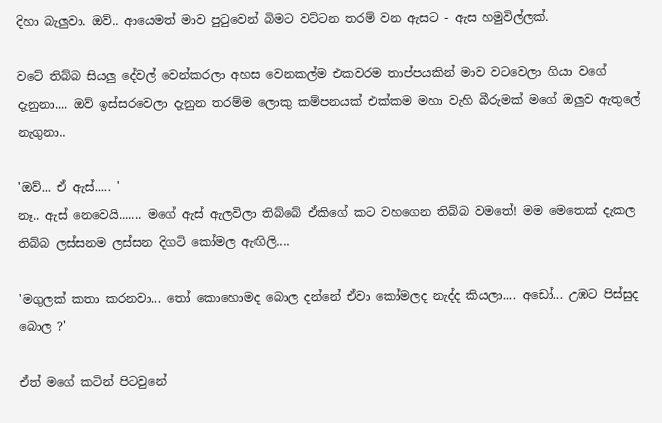දිහා බැලුවා. ඔව්.. ආයෙමත් මාව පුටුවෙන් බිමට වට්ටන තරම් වන ඇසට - ඇස හමුවිල්ලක්.

වටේ තිබ්බ සියලු දේවල් වෙන්කරලා අහස වෙනකල්ම එකවරම තාප්පයකින් මාව වටවෙලා ගියා වගේ දැනුනා.... ඔව් ඉස්සරවෙලා දැනුන තරම්ම ලොකු කම්පනයක් එක්කම මහා වැහි බීරුමක් මගේ ඔලුව ඇතුලේ නැගුනා..

'ඔව්... ඒ ඇස්..... '
නෑ.. ඇස් නෙවෙයි....... මගේ ඇස් ඇලවිලා තිබ්බේ ඒකිගේ කට වහගෙන තිබ්බ වමතේ! මම මෙතෙක් දැකල තිබ්බ ලස්සනම ලස්සන දිගටි කෝමල ඇඟිලි....

'මගුලක් කතා කරනවා... තෝ කොහොමද බොල දන්නේ ඒවා කෝමලද නැද්ද කියලා.... අඩෝ... උඹට පිස්සුද බොල ?'

ඒත් මගේ කටින් පිටවුනේ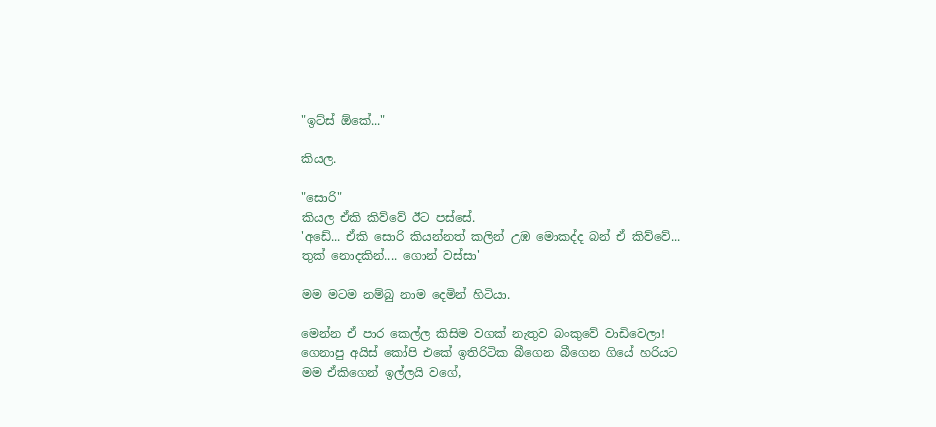"ඉට්ස් ඕකේ..."

කියල.

"සොරි"
කියල ඒකි කිව්වේ ඊට පස්සේ.
'අඩේ... ඒකි සොරි කියන්නත් කලින් උඹ මොකද්ද බන් ඒ කිව්වේ... තුක් නොදකින්.... ගොන් වස්සා'

මම මටම නම්බු නාම දෙමින් හිටියා.

මෙන්න ඒ පාර කෙල්ල කිසිම වගක් නැතුව බංකුවේ වාඩිවෙලා! ගෙනාපු අයිස් කෝපි එකේ ඉතිරිටික බීගෙන බීගෙන ගියේ හරියට මම ඒකිගෙන් ඉල්ලයි වගේ,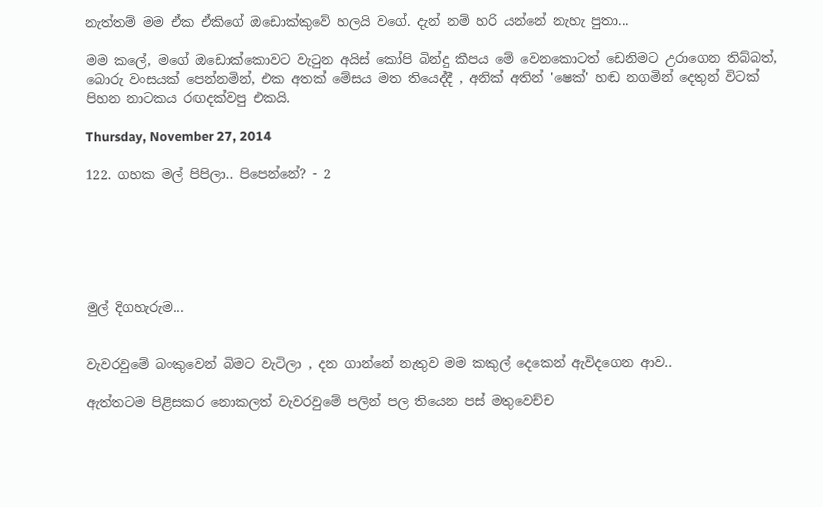නැත්තම් මම ඒක ඒකිගේ ඔඩොක්කුවේ හලයි වගේ. දැන් නම් හරි යන්නේ නැහැ පුතා...

මම කලේ, මගේ ඔඩොක්කොවට වැටුන අයිස් කෝපි බින්දු කීපය මේ වෙනකොටත් ඩෙනිමට උරාගෙන තිබ්බත්, බොරු වංසයක් පෙන්නමින්, එක අතක් මේසය මත තියෙද්දී , අනික් අතින් 'ෂෙක්' හඬ නගමින් දෙතුන් විටක් පිහන නාටකය රඟදක්වපු එකයි.

Thursday, November 27, 2014

122. ගහක මල් පිපිලා.. පිපෙන්නේ? - 2






මුල් දිගහැරුම...


වැවරවුමේ බංකුවෙන් බිමට වැටිලා , දන ගාන්නේ නැතුව මම කකුල් දෙකෙන් ඇවිදගෙන ආව..

ඇත්තටම පිළිසකර නොකලත් වැවරවුමේ පලින් පල තියෙන පස් මතුවෙච්ච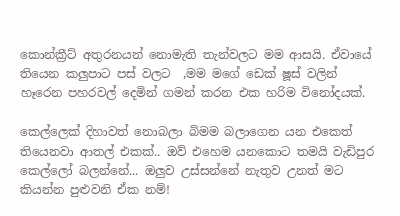කොන්ක්‍රීට් අතුරනයන් නොමැති තැන්වලට මම ආසයි. ඒවායේ තියෙන කලුපාට පස් වලට  ,මම මගේ ඩෙක් ෂූස් වලින් හෑරෙන පහරවල් දෙමින් ගමන් කරන එක හරිම විනෝදයක්.

කෙල්ලෙක් දිහාවත් නොබලා බිමම බලාගෙන යන එකෙත් තියෙනවා ආතල් එකක්.. ඔව් එහෙම යනකොට තමයි වැඩිපුර කෙල්ලෝ බලන්නේ... ඔලුව උස්සන්නේ නැතුව උනත් මට කියන්න පුළුවනි ඒක නම්!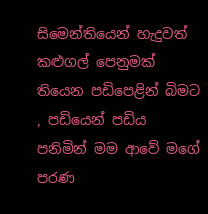සිමෙන්තියෙන් හැදුවත් කළුගල් පෙනුමක් තියෙන පඩිපෙළින් බිමට , පඩියෙන් පඩිය පනිමින් මම ආවේ මගේ පරණ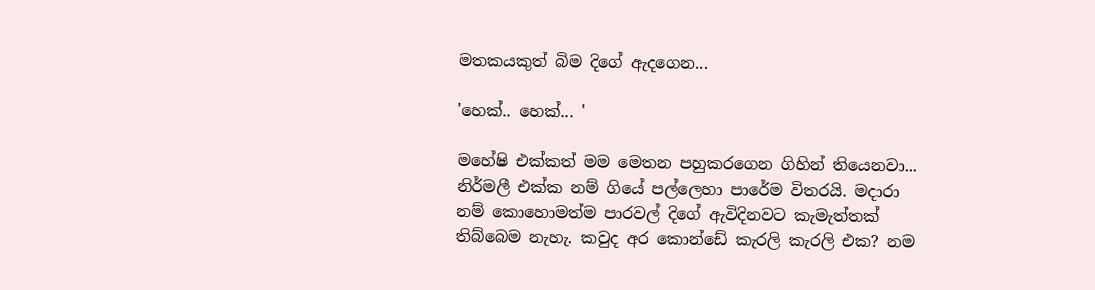මතකයකුත් බිම දිගේ ඇදගෙන...

'හෙක්.. හෙක්... '

මහේෂි එක්කත් මම මෙතන පහුකරගෙන ගිහින් තියෙනවා... නිර්මලී එක්ක නම් ගියේ පල්ලෙහා පාරේම විතරයි. මදාරා නම් කොහොමත්ම පාරවල් දිගේ ඇවිදිනවට කැමැත්තක් තිබ්බෙම නැහැ. කවුද අර කොන්ඩේ කැරලි කැරලි එක? නම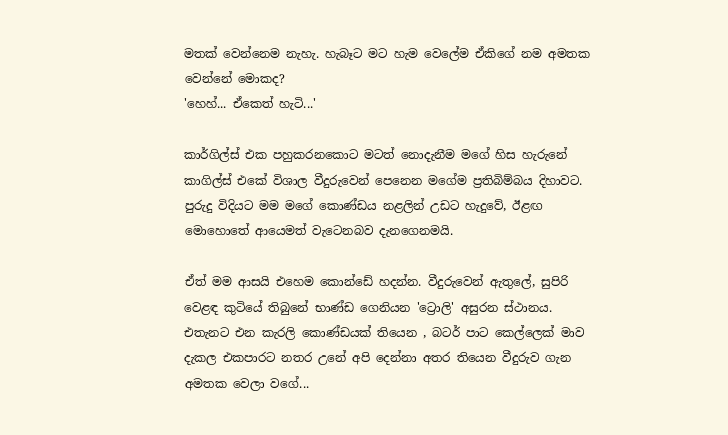මතක් වෙන්නෙම නැහැ. හැබෑට මට හැම වෙලේම ඒකිගේ නම අමතක වෙන්නේ මොකද?
'හෙහ්... ඒකෙත් හැටි...'

කාර්ගිල්ස් එක පහුකරනකොට මටත් නොදැනීම මගේ හිස හැරුනේ කාගිල්ස් එකේ විශාල වීදුරුවෙන් පෙනෙන මගේම ප්‍රතිබිම්බය දිහාවට. පුරුදු විදියට මම මගේ කොණ්ඩය නළලින් උඩට හැදුවේ, ඊළඟ මොහොතේ ආයෙමත් වැටෙනබව දැනගෙනමයි.

ඒත් මම ආසයි එහෙම කොන්ඩේ හදන්න. වීදුරුවෙන් ඇතුලේ, සුපිරි වෙළඳ කුටියේ තිබුනේ භාණ්ඩ ගෙනියන 'ට්‍රොලි' අසුරන ස්ථානය. එතැනට එන කැරලි කොණ්ඩයක් තියෙන , බටර් පාට කෙල්ලෙක් මාව දැකල එකපාරට නතර උනේ අපි දෙන්නා අතර තියෙන වීදුරුව ගැන අමතක වෙලා වගේ...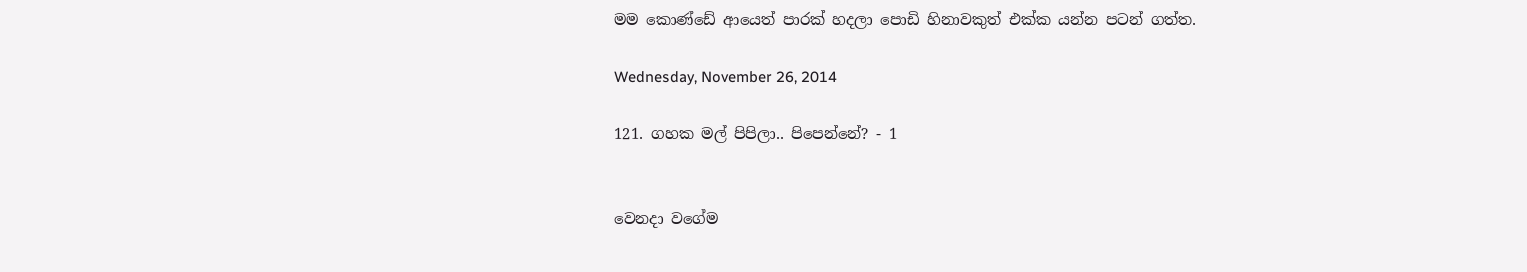මම කොණ්ඩේ ආයෙත් පාරක් හදලා පොඩි හිනාවකුත් එක්ක යන්න පටන් ගත්ත.

Wednesday, November 26, 2014

121. ගහක මල් පිපිලා.. පිපෙන්නේ? - 1


වෙනදා වගේම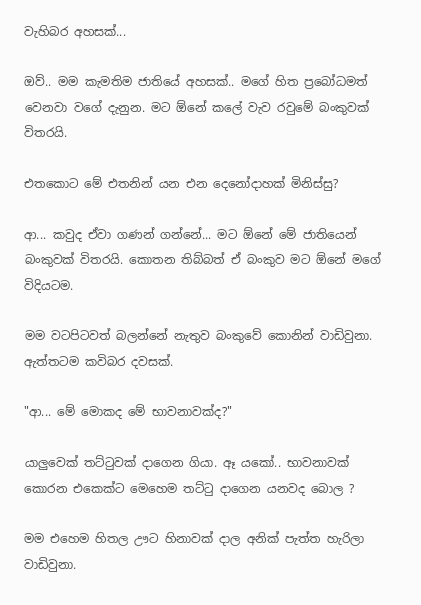වැහිබර අහසක්...

ඔව්.. මම කැමතිම ජාතියේ අහසක්.. මගේ හිත ප්‍රබෝධමත් වෙනවා වගේ දැනුන. මට ඕනේ කලේ වැව රවුමේ බංකුවක් විතරයි.

එතකොට මේ එතනින් යන එන දෙනෝදාහක් මිනිස්සු?

ආ... කවුද ඒවා ගණන් ගන්නේ... මට ඕනේ මේ ජාතියෙන් බංකුවක් විතරයි. කොතන තිබ්බත් ඒ බංකුව මට ඕනේ මගේ විදියටම.

මම වටපිටවත් බලන්නේ නැතුව බංකුවේ කොනින් වාඩිවුනා. ඇත්තටම කවිබර දවසක්.

"ආ... මේ මොකද මේ භාවනාවක්ද?"

යාලුවෙක් තට්ටුවක් දාගෙන ගියා. ඈ යකෝ.. භාවනාවක් කොරන එකෙක්ට මෙහෙම තට්ටු දාගෙන යනවද බොල ?

මම එහෙම හිතල ඌට හිනාවක් දාල අනික් පැත්ත හැරිලා වාඩිවුනා.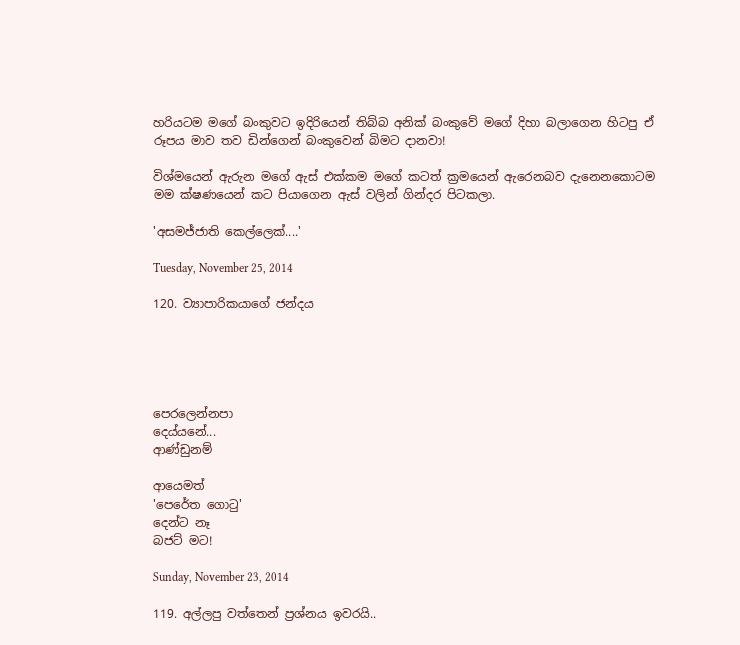හරියටම මගේ බංකුවට ඉදිරියෙන් තිබ්බ අනික් බංකුවේ මගේ දිහා බලාගෙන හිටපු ඒ රූපය මාව තව ඩින්ගෙන් බංකුවෙන් බිමට දානවා!

විශ්මයෙන් ඇරුන මගේ ඇස් එක්කම මගේ කටත් ක්‍රමයෙන් ඇරෙනබව දැනෙනකොටම මම ක්ෂණයෙන් කට පියාගෙන ඇස් වලින් ගින්දර පිටකලා.

'අසමජ්ජාති කෙල්ලෙක්....'

Tuesday, November 25, 2014

120. ව්‍යාපාරිකයාගේ ජන්දය





පෙරලෙන්නපා
දෙය්යනේ...
ආණ්ඩුනම්

ආයෙමත්
'පෙරේත ගොටු'
දෙන්ට නෑ
බජට් මට!

Sunday, November 23, 2014

119. අල්ලපු වත්තෙන් ප්‍රශ්නය ඉවරයි..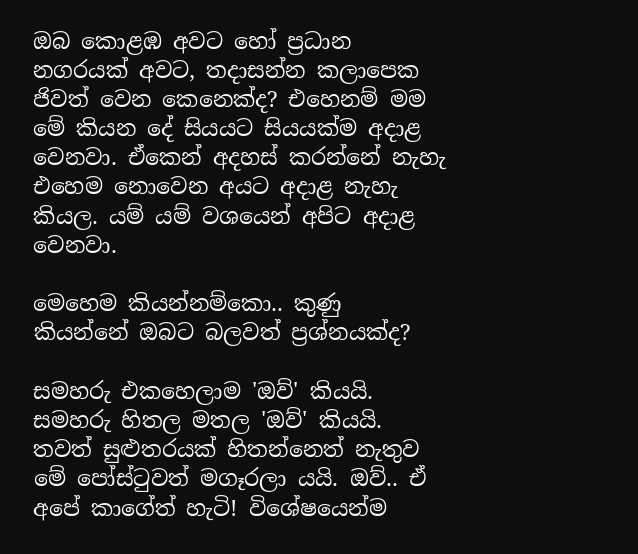ඔබ කොළඹ අවට හෝ ප්‍රධාන නගරයක් අවට, තදාසන්න කලාපෙක ජිවත් වෙන කෙනෙක්ද? එහෙනම් මම මේ කියන දේ සියයට සියයක්ම අදාළ වෙනවා. ඒකෙන් අදහස් කරන්නේ නැහැ එහෙම නොවෙන අයට අදාළ නැහැ කියල. යම් යම් වශයෙන් අපිට අදාළ වෙනවා.

මෙහෙම කියන්නම්කො.. කුණු කියන්නේ ඔබට බලවත් ප්‍රශ්නයක්ද?

සමහරු එකහෙලාම 'ඔව්' කියයි. සමහරු හිතල මතල 'ඔව්' කියයි. තවත් සුළුතරයක් හිතන්නෙත් නැතුව මේ පෝස්ටුවත් මගෑරලා යයි. ඔව්.. ඒ අපේ කාගේත් හැටි! විශේෂයෙන්ම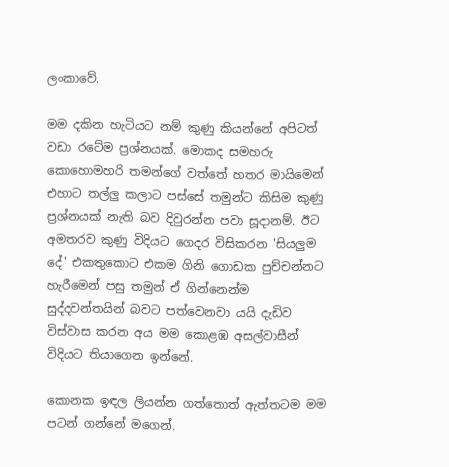ලංකාවේ.

මම දකින හැටියට නම් කුණු කියන්නේ අපිටත් වඩා රටේම ප්‍රශ්නයක්. මොකද සමහරු කොහොමහරි තමන්ගේ වත්තේ හතර මායිමෙන් එහාට තල්ලු කලාට පස්සේ තමුන්ට කිසිම කුණු ප්‍රශ්නයක් නැති බව දිවුරන්න පවා සූදානම්. ඊට අමතරව කුණු විදියට ගෙදර විසිකරන 'සියලුම දේ' එකතුකොට එකම ගිනි ගොඩක පුච්චන්නට හැරීමෙන් පසු තමුන් ඒ ගින්නෙන්ම සුද්දවන්තයින් බවට පත්වෙනවා යයි දැඩිව විස්වාස කරන අය මම කොළඹ අසල්වාසීන් විදියට තියාගෙන ඉන්නේ.

කොනක ඉඳල ලියන්න ගත්තොත් ඇත්තටම මම පටන් ගන්නේ මගෙන්.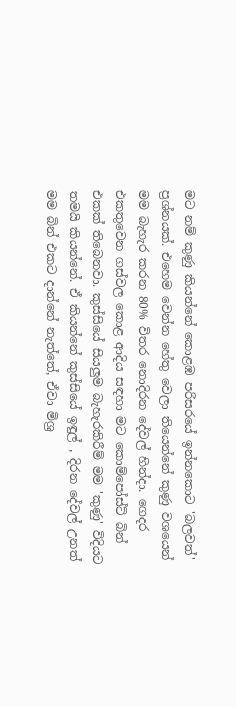මට නම් කුණු කියන්නේ කොළඹ පරිසරයේ ඉන්නකොට 'බලවත්' ප්‍රශ්නයක්. එහෙම වෙන්න හේතු වෙලා තියෙන්නේ කුණු වශයෙන් මම බැහැර කරන 80% විතර නොදිරන දේවල් හින්දා. ගෙදර එකතුවෙන ගස්වල කොළ ආදිය සඳහා මට කොම්පෝස්ට් බින් එකක් තිබෙනවා. කුස්සියේ සියලුම බැහැරකිරීම් මම 'කුණු' විදියට තමයි කියන්නේ. ඒ කියන්නේ කුස්සියේ ඉඳුල් , දිරන දේවල් උනත් මම බින් එකට දාන්නේ නැත්තේ, ඒවා මිශ්‍ර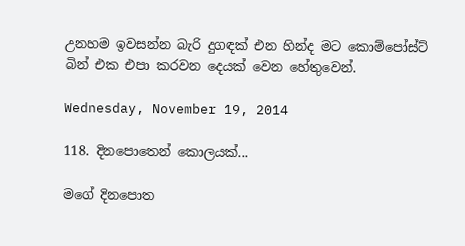උනහම ඉවසන්න බැරි දුගඳක් එන හින්ද මට කොම්පෝස්ට් බින් එක එපා කරවන දෙයක් වෙන හේතුවෙන්.

Wednesday, November 19, 2014

118. දිනපොතෙන් කොලයක්...

මගේ දිනපොත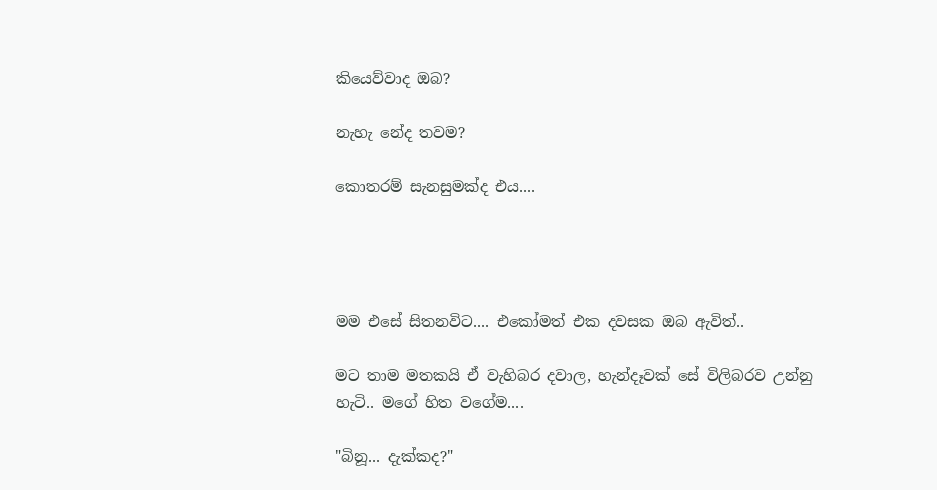කියෙව්වාද ඔබ?

නැහැ නේද තවම?

කොතරම් සැනසුමක්ද එය....




මම එසේ සිතනවිට.... එකෝමත් එක දවසක ඔබ ඇවිත්..

මට තාම මතකයි ඒ වැහිබර දවාල, හැන්දෑවක් සේ විලිබරව උන්නු හැටි.. මගේ හිත වගේම....

"බිනූ... දැක්කද?"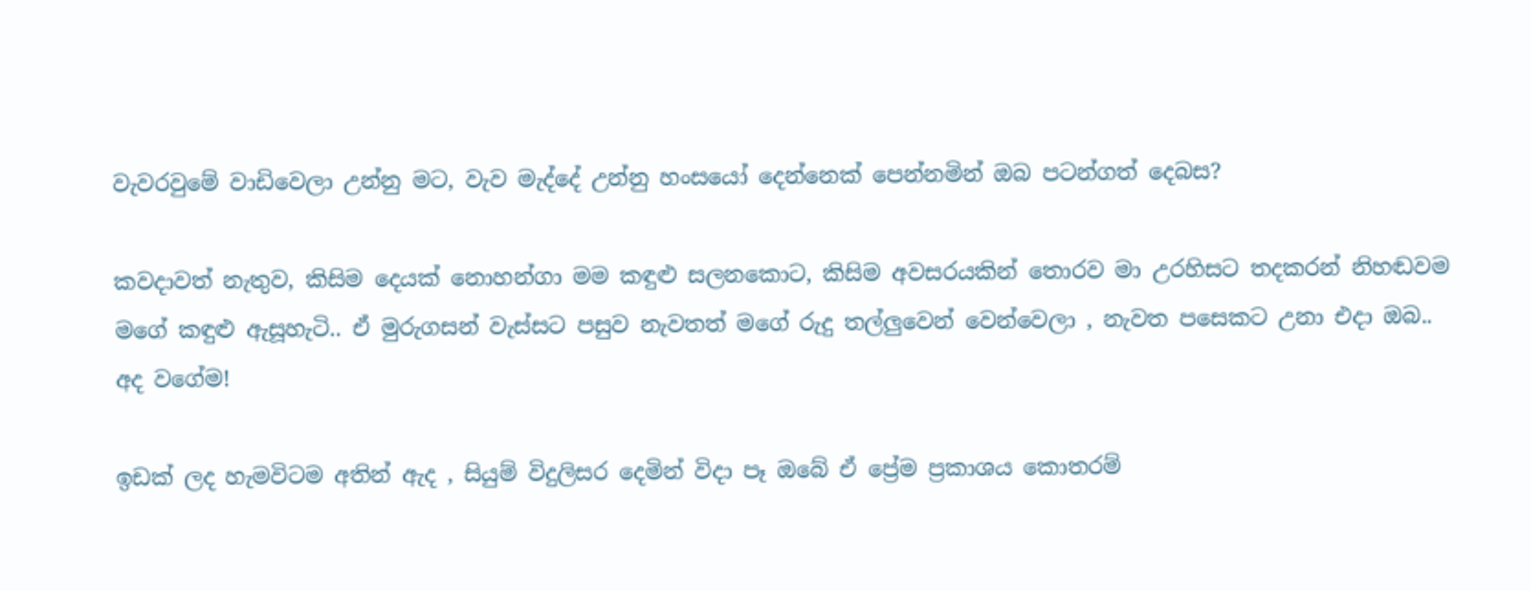වැවරවුමේ වාඩිවෙලා උන්නු මට, වැව මැද්දේ උන්නු හංසයෝ දෙන්නෙක් පෙන්නමින් ඔබ පටන්ගත් දෙබස?

කවදාවත් නැතුව, කිසිම දෙයක් නොහන්ගා මම කඳුළු සලනකොට, කිසිම අවසරයකින් තොරව මා උරහිසට තදකරන් නිහඬවම මගේ කඳුළු ඇසූහැටි.. ඒ මුරුගසන් වැස්සට පසුව නැවතත් මගේ රුදු තල්ලුවෙන් වෙන්වෙලා , නැවත පසෙකට උනා එදා ඔබ.. අද වගේම!

ඉඩක් ලද හැමවිටම අතින් ඇද , සියුම් විදුලිසර දෙමින් විදා පෑ ඔබේ ඒ ප්‍රේම ප්‍රකාශය කොතරම්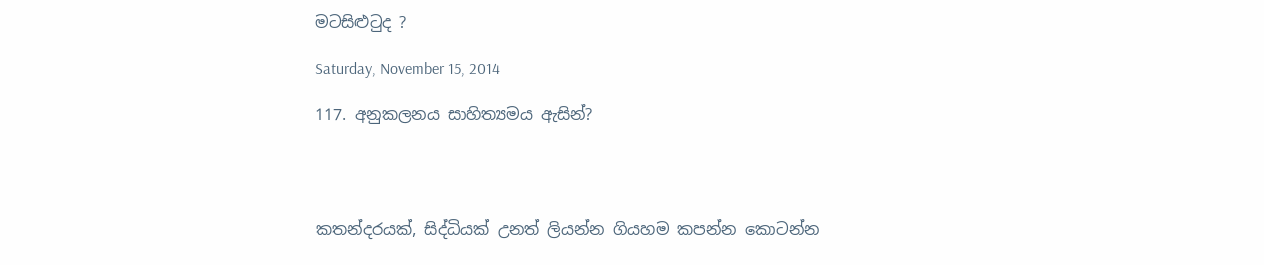මටසිළුටුද ?

Saturday, November 15, 2014

117. අනුකලනය සාහිත්‍යමය ඇසින්?




කතන්දරයක්, සිද්ධියක් උනත් ලියන්න ගියහම කපන්න කොටන්න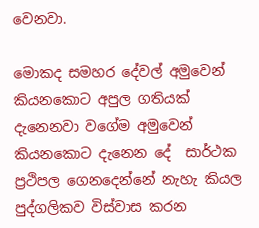වෙනවා.

මොකද සමහර දේවල් අමුවෙන් කියනකොට අපුල ගතියක් දැනෙනවා වගේම අමුවෙන් කියනකොට දැනෙන දේ  සාර්ථක ප්‍රථිපල ගෙනදෙන්නේ නැහැ කියල  පුද්ගලිකව විස්වාස කරන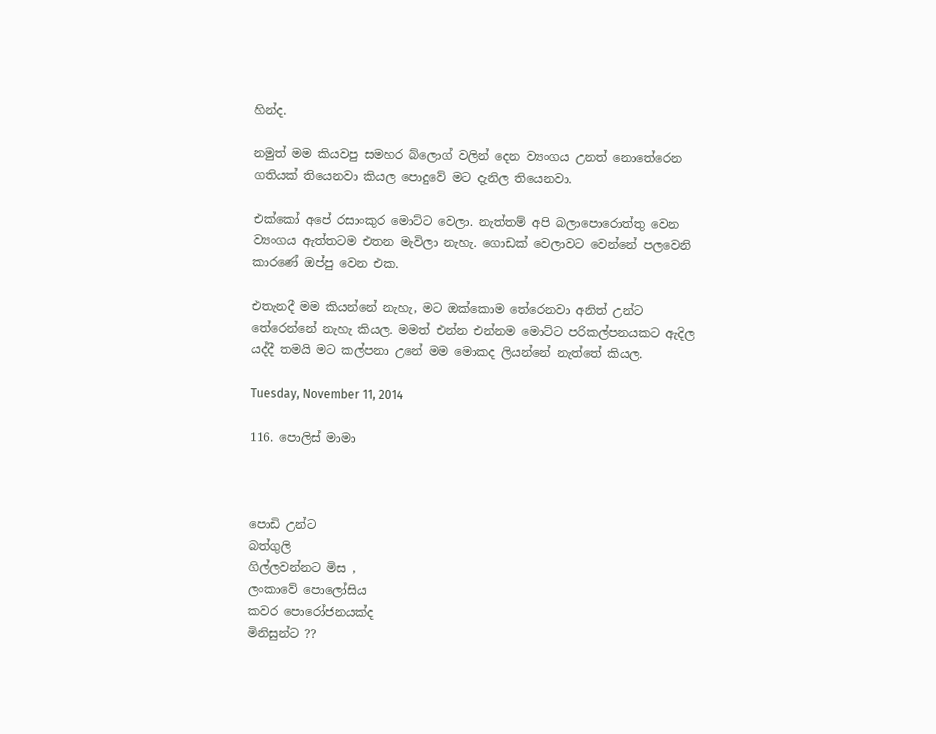හින්ද.

නමුත් මම කියවපු සමහර බ්ලොග් වලින් දෙන ව්‍යංගය උනත් නොතේරෙන ගතියක් තියෙනවා කියල පොදුවේ මට දැනිල තියෙනවා.

එක්කෝ අපේ රසාංකුර මොට්ට වෙලා. නැත්තම් අපි බලාපොරොත්තු වෙන ව්‍යංගය ඇත්තටම එතන මැවිලා නැහැ. ගොඩක් වෙලාවට වෙන්නේ පලවෙනි කාරණේ ඔප්පු වෙන එක.

එතැනදී මම කියන්නේ නැහැ, මට ඔක්කොම තේරෙනවා අනිත් උන්ට තේරෙන්නේ නැහැ කියල. මමත් එන්න එන්නම මොට්ට පරිකල්පනයකට ඇදිල යද්දී තමයි මට කල්පනා උනේ මම මොකද ලියන්නේ නැත්තේ කියල.

Tuesday, November 11, 2014

116. පොලිස් මාමා



පොඩි උන්ට
බත්ගුලි
ගිල්ලවන්නට මිස ,
ලංකාවේ පොලෝසිය
කවර පොරෝජනයක්ද
මිනිසුන්ට ??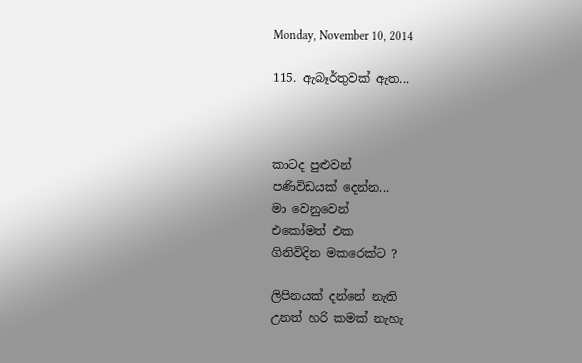Monday, November 10, 2014

115. ඇබෑර්තුවක් ඇත...



කාටද පුළුවන්
පණිවිඩයක් දෙන්න...
මා වෙනුවෙන්
එකෝමත් එක
ගිනිවිදින මකරෙක්ට ?

ලිපිනයක් දන්නේ නැති
උනත් හරි කමක් නැහැ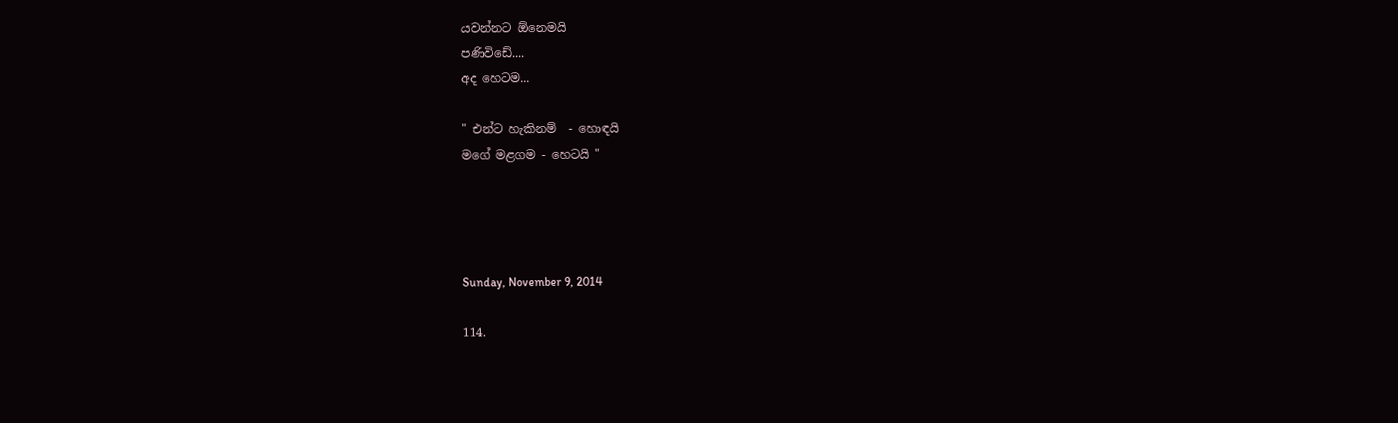යවන්නට ඕනෙමයි
පණිවිඩේ....
අද හෙටම...

" එන්ට හැකිනම්  - හොඳයි
මගේ මළගම - හෙටයි "




Sunday, November 9, 2014

114.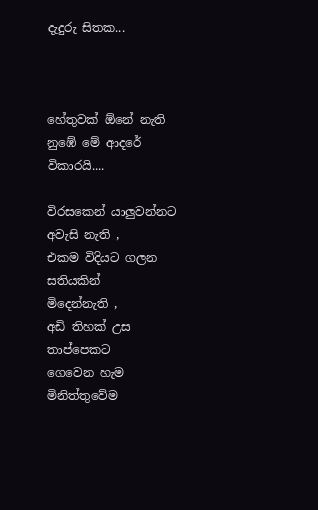දැදුරු සිතක...



හේතුවක් ඕනේ නැති
නුඹේ මේ ආදරේ
විකාරයි....

විරසකෙන් යාලුවන්නට
අවැසි නැති ,
එකම විදියට ගලන සතියකින්
මිදෙන්නැති ,
අඩි තිහක් උස තාප්පෙකට
ගෙවෙන හැම
මිනිත්තුවේම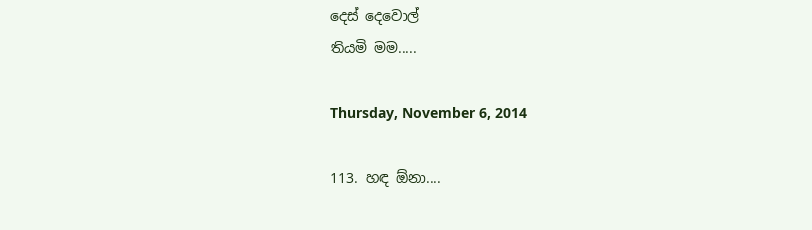දෙස් දෙවොල්
තියමි මම.....

Thursday, November 6, 2014

113. හඳ ඕනා....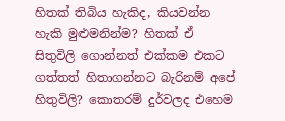හිතක් තිබිය හැකිද, කියවන්න හැකි මුළුමනින්ම? හිතක් ඒ සිතුවිලි ගොන්නත් එක්කම එකට ගත්තත් හිතාගන්නට බැරිනම් අපේ හිතුවිලි? කොතරම් දුර්වලද එහෙම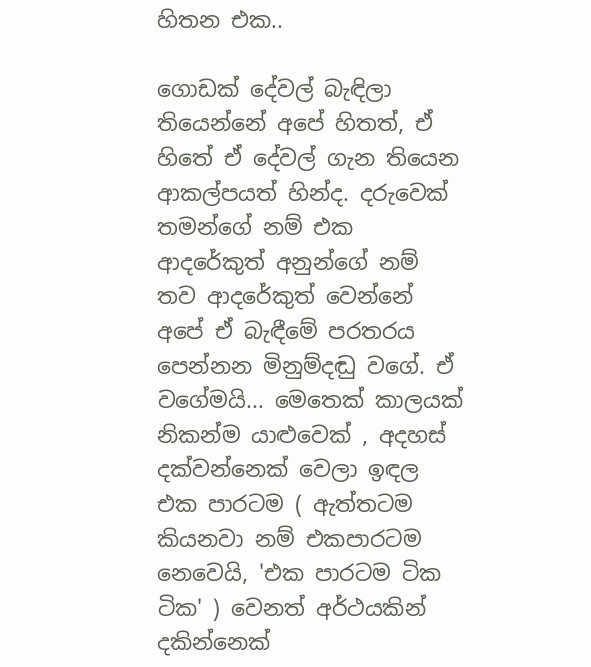හිතන එක..

ගොඩක් දේවල් බැඳිලා තියෙන්නේ අපේ හිතත්, ඒ හිතේ ඒ දේවල් ගැන තියෙන ආකල්පයත් හින්ද. දරුවෙක් තමන්ගේ නම් එක ආදරේකුත් අනුන්ගේ නම් තව ආදරේකුත් වෙන්නේ අපේ ඒ බැඳීමේ පරතරය පෙන්නන මිනුම්දඬු වගේ. ඒ වගේමයි... මෙතෙක් කාලයක් නිකන්ම යාළුවෙක් , අදහස් දක්වන්නෙක් වෙලා ඉඳල එක පාරටම ( ඇත්තටම කියනවා නම් එකපාරටම නෙවෙයි, 'එක පාරටම ටික ටික' ) වෙනත් අර්ථයකින් දකින්නෙක්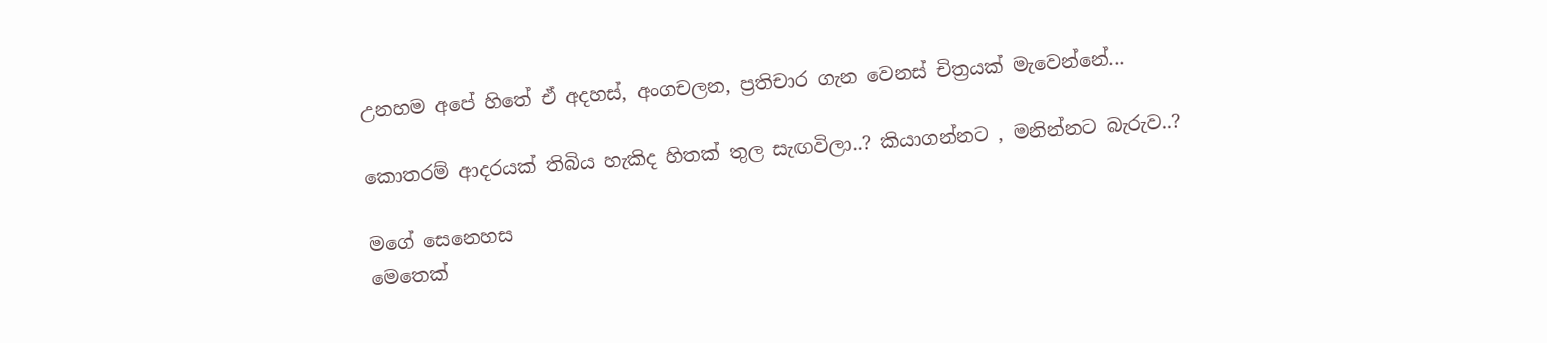උනහම අපේ හිතේ ඒ අදහස්, අංගචලන, ප්‍රතිචාර ගැන වෙනස් චිත්‍රයක් මැවෙන්නේ...

කොතරම් ආදරයක් තිබිය හැකිද හිතක් තුල සැඟවිලා..? කියාගන්නට , මනින්නට බැරුව..?

මගේ සෙනෙහස
මෙතෙක්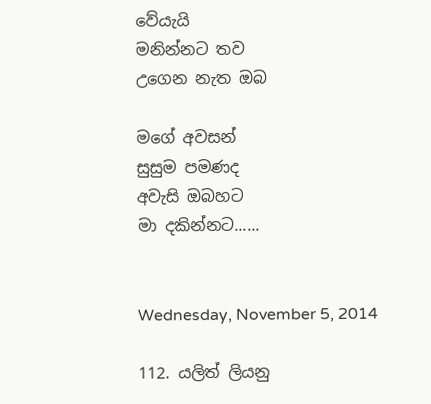වේයැයි
මනින්නට තව
උගෙන නැත ඔබ

මගේ අවසන්
සුසුම පමණද
අවැසි ඔබහට
මා දකින්නට......


Wednesday, November 5, 2014

112. යලිත් ලියනු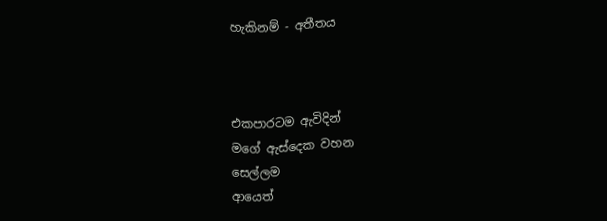හැකිනම් - අතීතය



එකපාරටම ඇවිදින්
මගේ ඇස්දෙක වහන
සෙල්ලම
ආයෙත්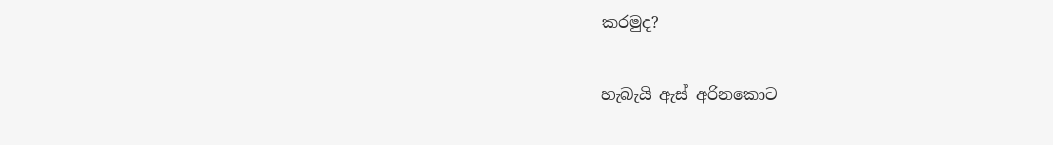කරමුද?

හැබැයි ඇස් අරිනකොට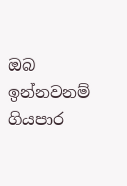ඔබ ඉන්නවනම්
ගියපාර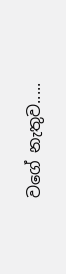වගේ නැතුව.....